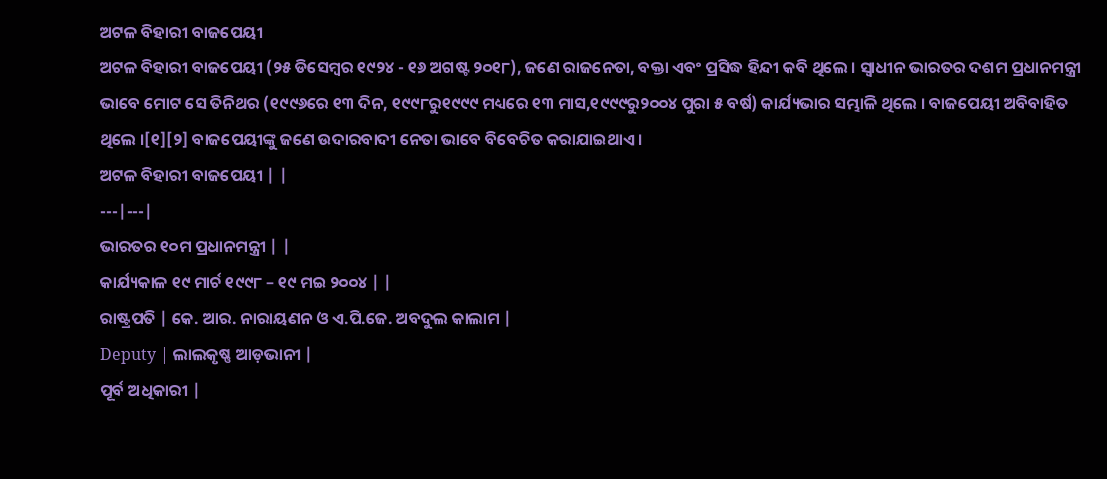ଅଟଳ ବିହାରୀ ବାଜପେୟୀ
ଅଟଳ ବିହାରୀ ବାଜପେୟୀ (୨୫ ଡିସେମ୍ବର ୧୯୨୪ - ୧୬ ଅଗଷ୍ଟ ୨୦୧୮), ଜଣେ ରାଜନେତା, ବକ୍ତା ଏବଂ ପ୍ରସିଦ୍ଧ ହିନ୍ଦୀ କବି ଥିଲେ । ସ୍ୱାଧୀନ ଭାରତର ଦଶମ ପ୍ରଧାନମନ୍ତ୍ରୀ ଭାବେ ମୋଟ ସେ ତିନିଥର (୧୯୯୬ରେ ୧୩ ଦିନ, ୧୯୯୮ରୁ୧୯୯୯ ମଧ୍ୟରେ ୧୩ ମାସ,୧୯୯୯ରୁ୨୦୦୪ ପୁରା ୫ ବର୍ଷ) କାର୍ଯ୍ୟଭାର ସମ୍ଭାଳି ଥିଲେ । ବାଜପେୟୀ ଅବିବାହିତ ଥିଲେ ।[୧][୨] ବାଜପେୟୀଙ୍କୁ ଜଣେ ଉଦାରବାଦୀ ନେତା ଭାବେ ବିବେଚିତ କରାଯାଇଥାଏ ।
ଅଟଳ ବିହାରୀ ବାଜପେୟୀ | |
---|---|
ଭାରତର ୧୦ମ ପ୍ରଧାନମନ୍ତ୍ରୀ | |
କାର୍ଯ୍ୟକାଳ ୧୯ ମାର୍ଚ ୧୯୯୮ – ୧୯ ମଇ ୨୦୦୪ | |
ରାଷ୍ଟ୍ରପତି | କେ. ଆର. ନାରାୟଣନ ଓ ଏ.ପି.ଜେ. ଅବଦୁଲ କାଲାମ |
Deputy | ଲାଲକୃଷ୍ଣ ଆଡ଼ଭାନୀ |
ପୂର୍ବ ଅଧିକାରୀ |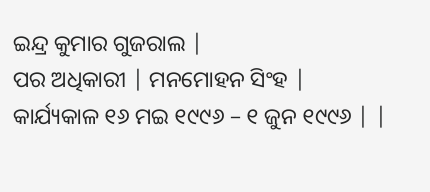ଇନ୍ଦ୍ର କୁମାର ଗୁଜରାଲ |
ପର ଅଧିକାରୀ | ମନମୋହନ ସିଂହ |
କାର୍ଯ୍ୟକାଳ ୧୬ ମଇ ୧୯୯୬ – ୧ ଜୁନ ୧୯୯୬ | |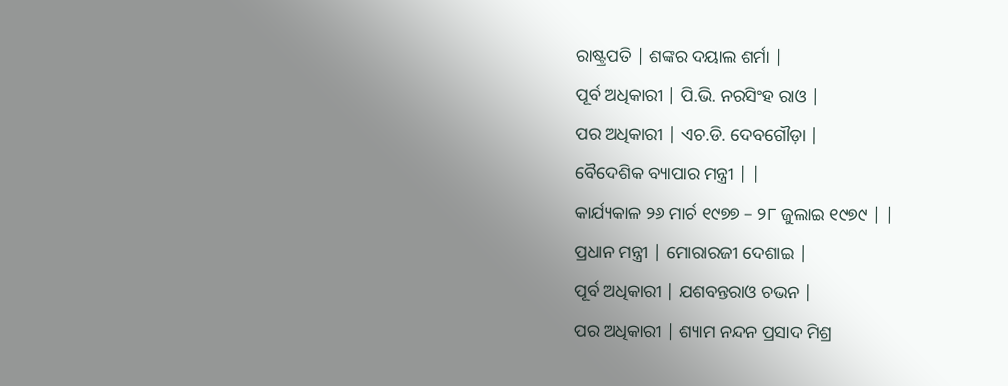ରାଷ୍ଟ୍ରପତି | ଶଙ୍କର ଦୟାଲ ଶର୍ମା |
ପୂର୍ବ ଅଧିକାରୀ | ପି.ଭି. ନରସିଂହ ରାଓ |
ପର ଅଧିକାରୀ | ଏଚ.ଡି. ଦେବଗୌଡ଼ା |
ବୈଦେଶିକ ବ୍ୟାପାର ମନ୍ତ୍ରୀ | |
କାର୍ଯ୍ୟକାଳ ୨୬ ମାର୍ଚ ୧୯୭୭ – ୨୮ ଜୁଲାଇ ୧୯୭୯ | |
ପ୍ରଧାନ ମନ୍ତ୍ରୀ | ମୋରାରଜୀ ଦେଶାଇ |
ପୂର୍ବ ଅଧିକାରୀ | ଯଶବନ୍ତରାଓ ଚଭନ |
ପର ଅଧିକାରୀ | ଶ୍ୟାମ ନନ୍ଦନ ପ୍ରସାଦ ମିଶ୍ର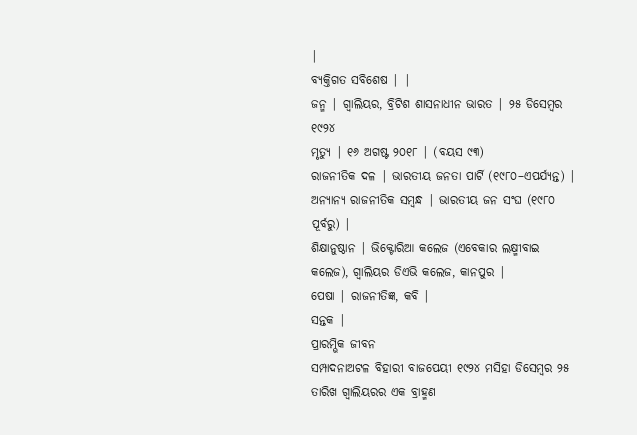|
ବ୍ୟକ୍ତିଗତ ସବିଶେଷ | |
ଜନ୍ମ | ଗ୍ୱାଲିୟର, ବ୍ରିଟିଶ ଶାସନାଧୀନ ଭାରତ | ୨୫ ଡିସେମ୍ବର ୧୯୨୪
ମୃତ୍ୟୁ | ୧୬ ଅଗଷ୍ଟ ୨୦୧୮ | (ବୟସ ୯୩)
ରାଜନୀତିକ ଦଳ | ଭାରତୀୟ ଜନତା ପାର୍ଟି (୧୯୮୦–ଏପର୍ଯ୍ୟନ୍ତ) |
ଅନ୍ୟାନ୍ୟ ରାଜନୀତିକ ସମ୍ବନ୍ଧ | ଭାରତୀୟ ଜନ ସଂଘ (୧୯୮୦ ପୂର୍ବରୁ) |
ଶିକ୍ଷାନୁଷ୍ଠାନ | ଭିକ୍ଟୋରିଆ କଲେଜ (ଏବେକାର ଲକ୍ଷ୍ମୀବାଇ କଲେଜ), ଗ୍ୱାଲିୟର ଡିଏଭି କଲେଜ, କାନପୁର |
ପେଷା | ରାଜନୀତିଜ୍ଞ, କବି |
ସନ୍ତକ |
ପ୍ରାରମ୍ଭିକ ଜୀବନ
ସମ୍ପାଦନାଅଟଳ ବିହାରୀ ବାଜପେୟୀ ୧୯୨୪ ମସିହା ଡିସେମ୍ବର ୨୫ ତାରିଖ ଗ୍ୱାଲିୟରର ଏକ ବ୍ରାହ୍ମଣ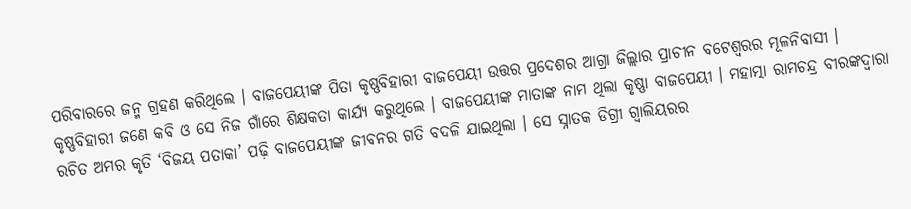ପରିବାରରେ ଜନ୍ମ ଗ୍ରହଣ କରିଥିଲେ । ବାଜପେୟୀଙ୍କ ପିତା କୃଷ୍ଣବିହାରୀ ବାଜପେୟୀ ଉତ୍ତର ପ୍ରଦେଶର ଆଗ୍ରା ଜିଲ୍ଲାର ପ୍ରାଚୀନ ବଟେଶ୍ୱରର ମୂଳନିବାସୀ । କୃଷ୍ଣବିହାରୀ ଜଣେ କବି ଓ ସେ ନିଜ ଗାଁରେ ଶିକ୍ଷକତା କାର୍ଯ୍ୟ କରୁଥିଲେ । ବାଜପେୟୀଙ୍କ ମାତାଙ୍କ ନାମ ଥିଲା କୃଷ୍ଣା ବାଜପେୟୀ । ମହାତ୍ମା ରାମଚନ୍ଦ୍ର ବୀରଙ୍କଦ୍ୱାରା ରଚିତ ଅମର କୃତି ‘ବିଜୟ ପତାକା’ ପଢ଼ି ବାଜପେୟୀଙ୍କ ଜୀବନର ଗତି ବଦଳି ଯାଇଥିଲା । ସେ ସ୍ନାତକ ଡିଗ୍ରୀ ଗ୍ୱାଲିୟରର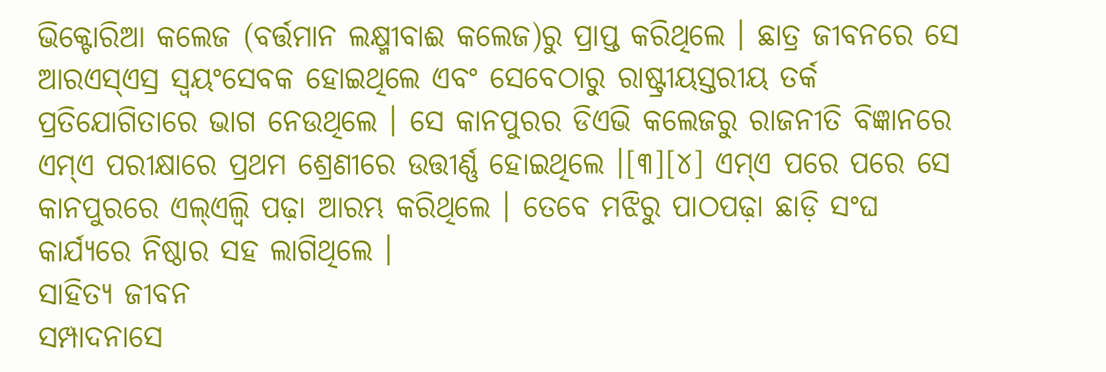ଭିକ୍ଟୋରିଆ କଲେଜ (ବର୍ତ୍ତମାନ ଲକ୍ଷ୍ମୀବାଈ କଲେଜ)ରୁ ପ୍ରାପ୍ତ କରିଥିଲେ । ଛାତ୍ର ଜୀବନରେ ସେ ଆରଏସ୍ଏସ୍ର ସ୍ୱୟଂସେବକ ହୋଇଥିଲେ ଏବଂ ସେବେଠାରୁ ରାଷ୍ଟ୍ରୀୟସ୍ତରୀୟ ତର୍କ ପ୍ରତିଯୋଗିତାରେ ଭାଗ ନେଉଥିଲେ । ସେ କାନପୁରର ଡିଏଭି କଲେଜରୁ ରାଜନୀତି ବିଜ୍ଞାନରେ ଏମ୍ଏ ପରୀକ୍ଷାରେ ପ୍ରଥମ ଶ୍ରେଣୀରେ ଉତ୍ତୀର୍ଣ୍ଣ ହୋଇଥିଲେ ।[୩][୪] ଏମ୍ଏ ପରେ ପରେ ସେ କାନପୁରରେ ଏଲ୍ଏଲ୍ବି ପଢ଼ା ଆରମ୍ଭ କରିଥିଲେ । ତେବେ ମଝିରୁ ପାଠପଢ଼ା ଛାଡ଼ି ସଂଘ କାର୍ଯ୍ୟରେ ନିଷ୍ଠାର ସହ ଲାଗିଥିଲେ ।
ସାହିତ୍ୟ ଜୀବନ
ସମ୍ପାଦନାସେ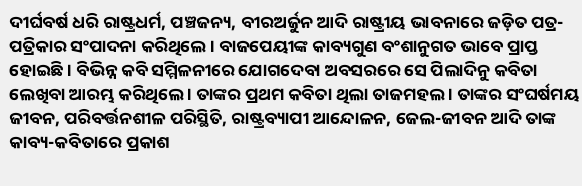ଦୀର୍ଘବର୍ଷ ଧରି ରାଷ୍ଟ୍ରଧର୍ମ, ପଞ୍ଚଜନ୍ୟ, ବୀରଅର୍ଜୁନ ଆଦି ରାଷ୍ଟ୍ରୀୟ ଭାବନାରେ ଜଡ଼ିତ ପତ୍ର-ପତ୍ରିକାର ସଂପାଦନା କରିଥିଲେ । ବାଜପେୟୀଙ୍କ କାବ୍ୟଗୁଣ ବଂଶାନୁଗତ ଭାବେ ପ୍ରାପ୍ତ ହୋଇଛି । ବିଭିନ୍ନ କବି ସମ୍ମିଳନୀରେ ଯୋଗଦେବା ଅବସରରେ ସେ ପିଲାଦିନୁ କବିତା ଲେଖିବା ଆରମ୍ଭ କରିଥିଲେ । ତାଙ୍କର ପ୍ରଥମ କବିତା ଥିଲା ତାଜମହଲ । ତାଙ୍କର ସଂଘର୍ଷମୟ ଜୀବନ, ପରିବର୍ତ୍ତନଶୀଳ ପରିସ୍ଥିତି, ରାଷ୍ଟ୍ରବ୍ୟାପୀ ଆନ୍ଦୋଳନ, ଜେଲ-ଜୀବନ ଆଦି ତାଙ୍କ କାବ୍ୟ-କବିତାରେ ପ୍ରକାଶ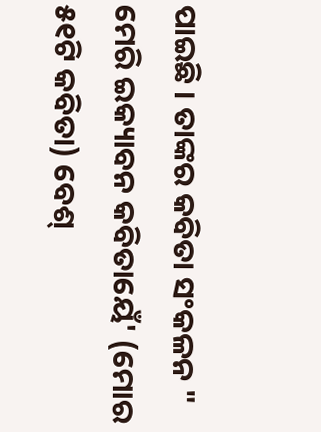ପାଇଛି । ତାଙ୍କର କବିତା ସଂକଳନ " ମେରି ଇକ୍ୟାବନ କବିତାୟେଁ' (ମୋର ୫୧ଟି କବିତା) ବେଶ୍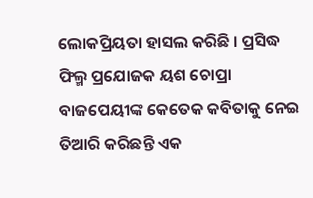ଲୋକପ୍ରିୟତା ହାସଲ କରିଛି । ପ୍ରସିଦ୍ଧ ଫିଲ୍ମ ପ୍ରଯୋଜକ ୟଶ ଚୋପ୍ରା ବାଜପେୟୀଙ୍କ କେତେକ କବିତାକୁ ନେଇ ତିଆରି କରିଛନ୍ତି ଏକ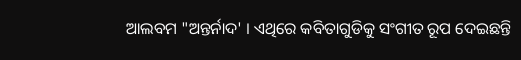ଆଲବମ "ଅନ୍ତର୍ନାଦ' । ଏଥିରେ କବିତାଗୁଡିକୁ ସଂଗୀତ ରୂପ ଦେଇଛନ୍ତି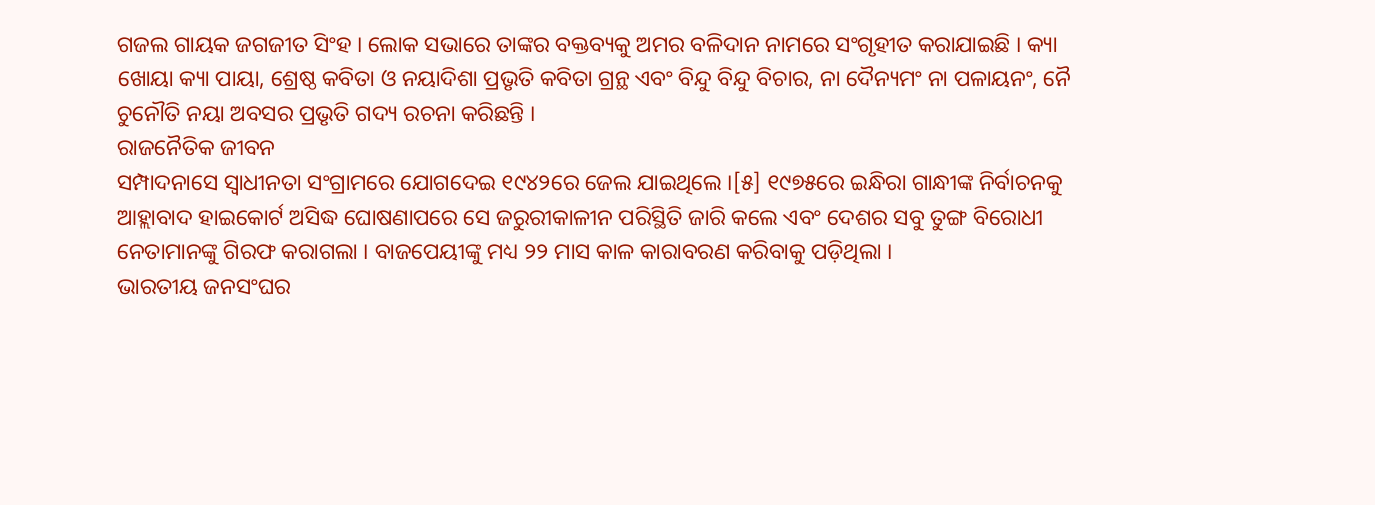ଗଜଲ ଗାୟକ ଜଗଜୀତ ସିଂହ । ଲୋକ ସଭାରେ ତାଙ୍କର ବକ୍ତବ୍ୟକୁ ଅମର ବଳିଦାନ ନାମରେ ସଂଗୃହୀତ କରାଯାଇଛି । କ୍ୟା ଖୋୟା କ୍ୟା ପାୟା, ଶ୍ରେଷ୍ଠ କବିତା ଓ ନୟାଦିଶା ପ୍ରଭୃତି କବିତା ଗ୍ରନ୍ଥ ଏବଂ ବିନ୍ଦୁ ବିନ୍ଦୁ ବିଚାର, ନା ଦୈନ୍ୟମଂ ନା ପଳାୟନଂ, ନୈ ଚୁନୌତି ନୟା ଅବସର ପ୍ରଭୃତି ଗଦ୍ୟ ରଚନା କରିଛନ୍ତି ।
ରାଜନୈତିକ ଜୀବନ
ସମ୍ପାଦନାସେ ସ୍ୱାଧୀନତା ସଂଗ୍ରାମରେ ଯୋଗଦେଇ ୧୯୪୨ରେ ଜେଲ ଯାଇଥିଲେ ।[୫] ୧୯୭୫ରେ ଇନ୍ଧିରା ଗାନ୍ଧୀଙ୍କ ନିର୍ବାଚନକୁ ଆହ୍ଲାବାଦ ହାଇକୋର୍ଟ ଅସିଦ୍ଧ ଘୋଷଣାପରେ ସେ ଜରୁରୀକାଳୀନ ପରିସ୍ଥିତି ଜାରି କଲେ ଏବଂ ଦେଶର ସବୁ ତୁଙ୍ଗ ବିରୋଧୀ ନେତାମାନଙ୍କୁ ଗିରଫ କରାଗଲା । ବାଜପେୟୀଙ୍କୁ ମଧ୍ୟ ୨୨ ମାସ କାଳ କାରାବରଣ କରିବାକୁ ପଡ଼ିଥିଲା ।
ଭାରତୀୟ ଜନସଂଘର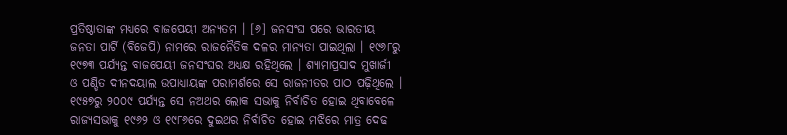ପ୍ରତିଷ୍ଠାତାଙ୍କ ମଧ୍ୟରେ ବାଜପେୟୀ ଅନ୍ୟତମ । [୬] ଜନସଂଘ ପରେ ଭାରତୀୟ ଜନତା ପାର୍ଟି (ବିଜେପି) ନାମରେ ରାଜନୈତିକ ଦଳର ମାନ୍ୟତା ପାଇଥିଲା । ୧୯୬୮ରୁ ୧୯୭୩ ପର୍ଯ୍ୟନ୍ତ ବାଜପେୟୀ ଜନସଂଘର ଅଧ୍ୟକ୍ଷ ରହିଥିଲେ । ଶ୍ୟାମାପ୍ରସାଦ ମୁଖାର୍ଜୀ ଓ ପଣ୍ଡିତ ଦୀନଦୟାଲ ଉପାଧ୍ୟାୟଙ୍କ ପରାମର୍ଶରେ ସେ ରାଜନୀତର ପାଠ ପଢ଼ିଥିଲେ ।
୧୯୫୭ରୁ ୨୦୦୯ ପର୍ଯ୍ୟନ୍ତ ସେ ନଅଥର ଲୋକ ସଭାକୁ ନିର୍ବାଚିତ ହୋଇ ଥିବାବେଳେ ରାଜ୍ୟସଭାକୁ ୧୯୬୨ ଓ ୧୯୮୬ରେ ଦୁଇଥର ନିର୍ବାଚିତ ହୋଇ ମଝିରେ ମାତ୍ର ଦେଢ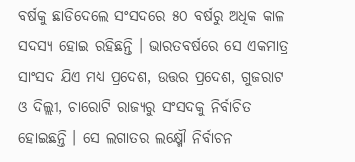ବର୍ଷକୁ ଛାଡିଦେଲେ ସଂସଦରେ ୫୦ ବର୍ଷରୁ ଅଧିକ କାଳ ସଦସ୍ୟ ହୋଇ ରହିଛନ୍ତି । ଭାରତବର୍ଷରେ ସେ ଏକମାତ୍ର ସାଂସଦ ଯିଏ ମଧ୍ୟ ପ୍ରଦେଶ, ଉତ୍ତର ପ୍ରଦେଶ, ଗୁଜରାଟ ଓ ଦିଲ୍ଲୀ, ଚାରୋଟି ରାଜ୍ୟରୁ ସଂସଦକୁ ନିର୍ବାଚିତ ହୋଇଛନ୍ତି । ସେ ଲଗାତର ଲକ୍ଷ୍ମୌ ନିର୍ବାଚନ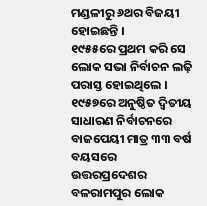ମଣ୍ଡଳୀରୁ ୬ଥର ବିଜୟୀ ହୋଇଛନ୍ତି ।
୧୯୫୫ରେ ପ୍ରଥମ କରି ସେ ଲୋକ ସଭା ନିର୍ବାଚନ ଲଢ଼ି ପରାସ୍ତ ହୋଇଥିଲେ । ୧୯୫୭ରେ ଅନୁଷ୍ଠିତ ଦ୍ୱିତୀୟ ସାଧାରଣ ନିର୍ବାଚନରେ ବାଜପେୟୀ ମାତ୍ର ୩୩ ବର୍ଷ ବୟସରେ ଉତ୍ତରପ୍ରଦେଶର ବଳରାମପୁର ଲୋକ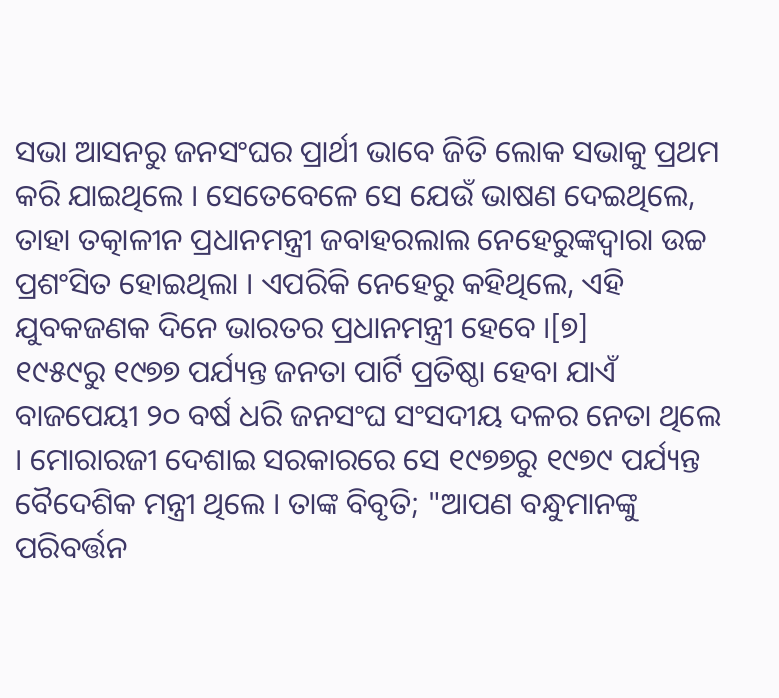ସଭା ଆସନରୁ ଜନସଂଘର ପ୍ରାର୍ଥୀ ଭାବେ ଜିତି ଲୋକ ସଭାକୁ ପ୍ରଥମ କରି ଯାଇଥିଲେ । ସେତେବେଳେ ସେ ଯେଉଁ ଭାଷଣ ଦେଇଥିଲେ, ତାହା ତତ୍କାଳୀନ ପ୍ରଧାନମନ୍ତ୍ରୀ ଜବାହରଲାଲ ନେହେରୁଙ୍କଦ୍ୱାରା ଉଚ୍ଚ ପ୍ରଶଂସିତ ହୋଇଥିଲା । ଏପରିକି ନେହେରୁ କହିଥିଲେ, ଏହି ଯୁବକଜଣକ ଦିନେ ଭାରତର ପ୍ରଧାନମନ୍ତ୍ରୀ ହେବେ ।[୭]
୧୯୫୯ରୁ ୧୯୭୭ ପର୍ଯ୍ୟନ୍ତ ଜନତା ପାର୍ଟି ପ୍ରତିଷ୍ଠା ହେବା ଯାଏଁ ବାଜପେୟୀ ୨୦ ବର୍ଷ ଧରି ଜନସଂଘ ସଂସଦୀୟ ଦଳର ନେତା ଥିଲେ । ମୋରାରଜୀ ଦେଶାଇ ସରକାରରେ ସେ ୧୯୭୭ରୁ ୧୯୭୯ ପର୍ଯ୍ୟନ୍ତ ବୈଦେଶିକ ମନ୍ତ୍ରୀ ଥିଲେ । ତାଙ୍କ ବିବୃତି; "ଆପଣ ବନ୍ଧୁମାନଙ୍କୁ ପରିବର୍ତ୍ତନ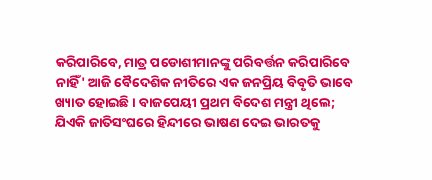କରିପାରିବେ, ମାତ୍ର ପଡୋଶୀମାନଙ୍କୁ ପରିବର୍ତ୍ତନ କରିପାରିବେ ନାହିଁ' ଆଜି ବୈଦେଶିକ ନୀତିରେ ଏକ ଜନପ୍ରିୟ ବିବୃତି ଭାବେ ଖ୍ୟାତ ହୋଇଛି । ବାଜପେୟୀ ପ୍ରଥମ ବିଦେଶ ମନ୍ତ୍ରୀ ଥିଲେ; ଯିଏକି ଜାତିସଂଘରେ ହିନ୍ଦୀରେ ଭାଷଣ ଦେଇ ଭାରତକୁ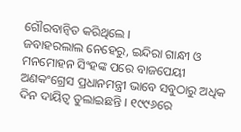ଗୌରବାନ୍ୱିତ କରିଥିଲେ ।
ଜବାହରଲାଲ ନେହେରୁ, ଇନ୍ଦିରା ଗାନ୍ଧୀ ଓ ମନମୋହନ ସିଂହଙ୍କ ପରେ ବାଜପେୟୀ ଅଣକଂଗ୍ରେସ ପ୍ରଧାନମନ୍ତ୍ରୀ ଭାବେ ସବୁଠାରୁ ଅଧିକ ଦିନ ଦାୟିତ୍ୱ ତୁଲାଇଛନ୍ତି । ୧୯୯୬ରେ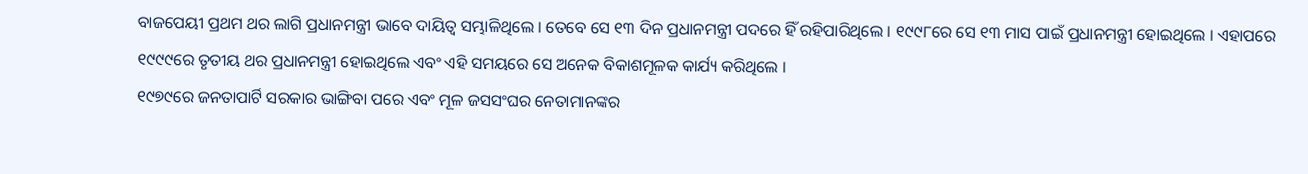ବାଜପେୟୀ ପ୍ରଥମ ଥର ଲାଗି ପ୍ରଧାନମନ୍ତ୍ରୀ ଭାବେ ଦାୟିତ୍ୱ ସମ୍ଭାଳିଥିଲେ । ତେବେ ସେ ୧୩ ଦିନ ପ୍ରଧାନମନ୍ତ୍ରୀ ପଦରେ ହିଁ ରହିପାରିଥିଲେ । ୧୯୯୮ରେ ସେ ୧୩ ମାସ ପାଇଁ ପ୍ରଧାନମନ୍ତ୍ରୀ ହୋଇଥିଲେ । ଏହାପରେ ୧୯୯୯ରେ ତୃତୀୟ ଥର ପ୍ରଧାନମନ୍ତ୍ରୀ ହୋଇଥିଲେ ଏବଂ ଏହି ସମୟରେ ସେ ଅନେକ ବିକାଶମୂଳକ କାର୍ଯ୍ୟ କରିଥିଲେ ।
୧୯୭୯ରେ ଜନତାପାର୍ଟି ସରକାର ଭାଙ୍ଗିବା ପରେ ଏବଂ ମୂଳ ଜସସଂଘର ନେତାମାନଙ୍କର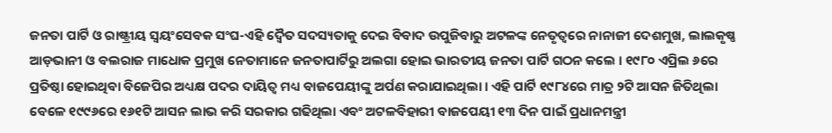ଜନତା ପାର୍ଟି ଓ ରାଷ୍ଟ୍ରୀୟ ସ୍ୱୟଂସେବକ ସଂଘ-ଏହି ଦ୍ୱୈତ ସଦସ୍ୟତାକୁ ଦେଇ ବିବାଦ ଉପୁଜିବାରୁ ଅଟଳଙ୍କ ନେତୃତ୍ୱରେ ନାନାଜୀ ଦେଶମୁଖ, ଲାଲକୃଷ୍ଣ ଆଡ଼ଭାନୀ ଓ ବଲରାଜ ମାଧୋକ ପ୍ରମୁଖ ନେତାମାନେ ଜନତାପାର୍ଟିରୁ ଅଲଗା ହୋଇ ଭାରତୀୟ ଜନତା ପାର୍ଟି ଗଠନ କଲେ । ୧୯୮୦ ଏପ୍ରିଲ ୬ରେ ପ୍ରତିଷ୍ଠା ହୋଇଥିବା ବିଜେପିର ଅଧ୍ୟକ୍ଷ ପଦର ଦାୟିତ୍ୱ ମଧ୍ୟ ବାଜପେୟୀଙ୍କୁ ଅର୍ପଣ କରାଯାଇଥିଲା । ଏହି ପାର୍ଟି ୧୯୮୪ରେ ମାତ୍ର ୨ଟି ଆସନ ଜିତିଥିଲା ବେଳେ ୧୯୯୬ରେ ୧୬୧ଟି ଆସନ ଲାଭ କରି ସରକାର ଗଢିଥିଲା ଏବଂ ଅଟଳବିହାରୀ ବାଜପେୟୀ ୧୩ ଦିନ ପାଇଁ ପ୍ରଧାନମନ୍ତ୍ରୀ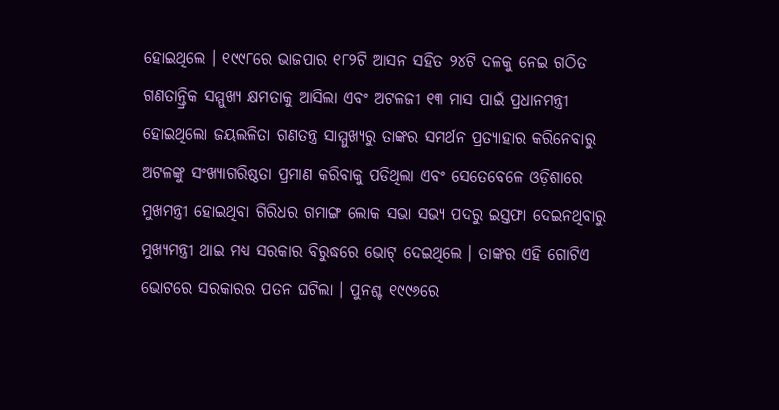ହୋଇଥିଲେ । ୧୯୯୮ରେ ଭାଜପାର ୧୮୨ଟି ଆସନ ସହିତ ୨୪ଟି ଦଳକୁ ନେଇ ଗଠିତ ଗଣତାନ୍ତ୍ରିକ ସମ୍ମୁଖ୍ୟ କ୍ଷମତାକୁ ଆସିଲା ଏବଂ ଅଟଳଜୀ ୧୩ ମାସ ପାଇଁ ପ୍ରଧାନମନ୍ତ୍ରୀ ହୋଇଥିଲୋ ଜୟଲଳିତା ଗଣତନ୍ତ୍ର ସାମ୍ମୁଖ୍ୟରୁ ତାଙ୍କର ସମର୍ଥନ ପ୍ରତ୍ୟାହାର କରିନେବାରୁ ଅଟଳଙ୍କୁ ସଂଖ୍ୟାଗରିଷ୍ଠତା ପ୍ରମାଣ କରିବାକୁ ପଡିଥିଲା ଏବଂ ସେତେବେଳେ ଓଡ଼ିଶାରେ ମୁଖମନ୍ତ୍ରୀ ହୋଇଥିବା ଗିରିଧର ଗମାଙ୍ଗ ଲୋକ ସଭା ସଭ୍ୟ ପଦରୁ ଇସ୍ତଫା ଦେଇନଥିବାରୁ ମୁଖ୍ୟମନ୍ତ୍ରୀ ଥାଇ ମଧ୍ୟ ସରକାର ବିରୁଦ୍ଧରେ ଭୋଟ୍ ଦେଇଥିଲେ । ତାଙ୍କର ଏହି ଗୋଟିଏ ଭୋଟରେ ସରକାରର ପତନ ଘଟିଲା । ପୁନଶ୍ଚ ୧୯୯୬ରେ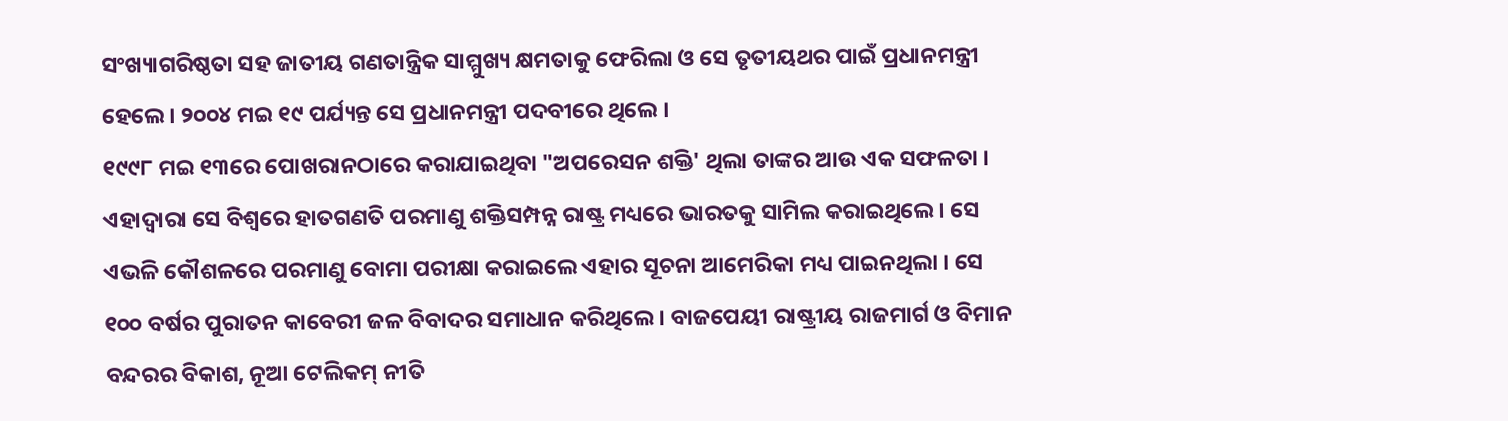ସଂଖ୍ୟାଗରିଷ୍ଠତା ସହ ଜାତୀୟ ଗଣତାନ୍ତ୍ରିକ ସାମ୍ମୁଖ୍ୟ କ୍ଷମତାକୁ ଫେରିଲା ଓ ସେ ତୃତୀୟଥର ପାଇଁ ପ୍ରଧାନମନ୍ତ୍ରୀ ହେଲେ । ୨୦୦୪ ମଇ ୧୯ ପର୍ଯ୍ୟନ୍ତ ସେ ପ୍ରଧାନମନ୍ତ୍ରୀ ପଦବୀରେ ଥିଲେ ।
୧୯୯୮ ମଇ ୧୩ରେ ପୋଖରାନଠାରେ କରାଯାଇଥିବା "ଅପରେସନ ଶକ୍ତି' ଥିଲା ତାଙ୍କର ଆଉ ଏକ ସଫଳତା । ଏହାଦ୍ୱାରା ସେ ବିଶ୍ୱରେ ହାତଗଣତି ପରମାଣୁ ଶକ୍ତିସମ୍ପନ୍ନ ରାଷ୍ଟ୍ର ମଧ୍ୟରେ ଭାରତକୁ ସାମିଲ କରାଇଥିଲେ । ସେ ଏଭଳି କୌଶଳରେ ପରମାଣୁ ବୋମା ପରୀକ୍ଷା କରାଇଲେ ଏହାର ସୂଚନା ଆମେରିକା ମଧ୍ୟ ପାଇନଥିଲା । ସେ ୧୦୦ ବର୍ଷର ପୁରାତନ କାବେରୀ ଜଳ ବିବାଦର ସମାଧାନ କରିଥିଲେ । ବାଜପେୟୀ ରାଷ୍ଟ୍ରୀୟ ରାଜମାର୍ଗ ଓ ବିମାନ ବନ୍ଦରର ବିକାଶ, ନୂଆ ଟେଲିକମ୍ ନୀତି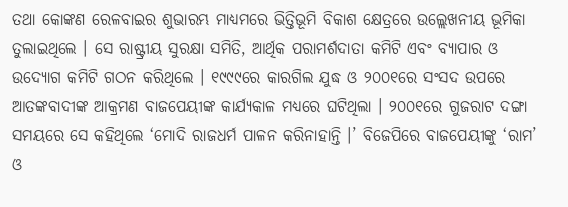ତଥା କୋଙ୍କଣ ରେଳବାଇର ଶୁଭାରମ୍ଭ ମାଧ୍ୟମରେ ଭିତ୍ତିଭୂମି ବିକାଶ କ୍ଷେତ୍ରରେ ଉଲ୍ଲେଖନୀୟ ଭୂମିକା ତୁଲାଇଥିଲେ । ସେ ରାଷ୍ଟ୍ରୀୟ ସୁରକ୍ଷା ସମିତି, ଆର୍ଥିକ ପରାମର୍ଶଦାତା କମିଟି ଏବଂ ବ୍ୟାପାର ଓ ଉଦ୍ୟୋଗ କମିଟି ଗଠନ କରିଥିଲେ । ୧୯୯୯ରେ କାରଗିଲ ଯୁଦ୍ଧ ଓ ୨୦୦୧ରେ ସଂସଦ ଉପରେ ଆତଙ୍କବାଦୀଙ୍କ ଆକ୍ରମଣ ବାଜପେୟୀଙ୍କ କାର୍ଯ୍ୟକାଳ ମଧ୍ୟରେ ଘଟିଥିଲା । ୨୦୦୧ରେ ଗୁଜରାଟ ଦଙ୍ଗା ସମୟରେ ସେ କହିଥିଲେ ‘ମୋଦି ରାଜଧର୍ମ ପାଳନ କରିନାହାନ୍ତି ।’ ବିଜେପିରେ ବାଜପେୟୀଙ୍କୁ ‘ରାମ’ ଓ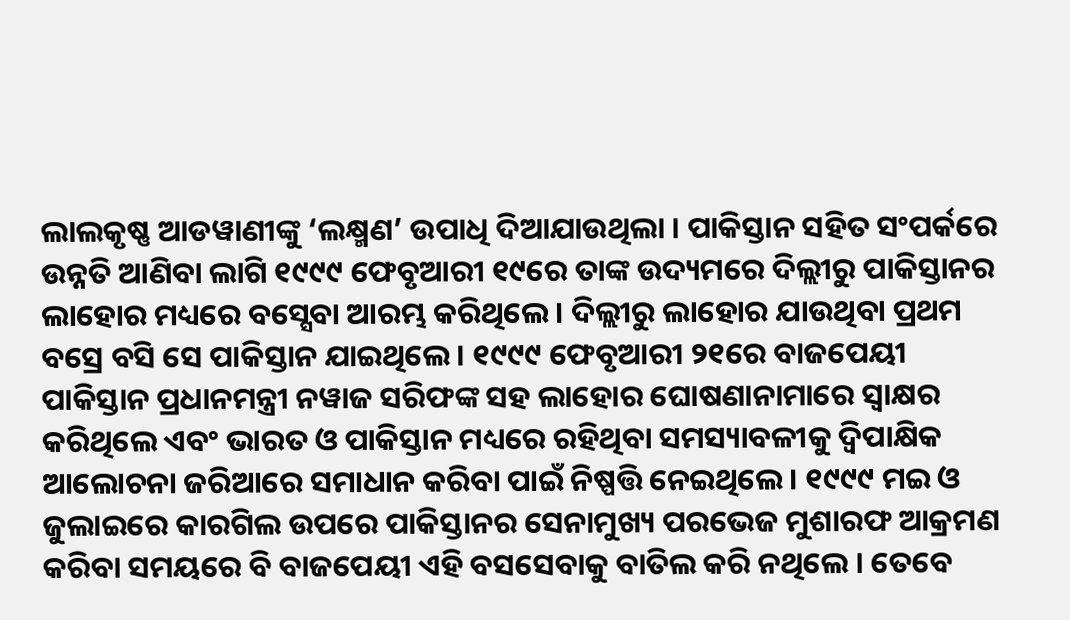ଲାଲକୃଷ୍ଣ ଆଡୱାଣୀଙ୍କୁ ‘ଲକ୍ଷ୍ମଣ’ ଉପାଧି ଦିଆଯାଉଥିଲା । ପାକିସ୍ତାନ ସହିତ ସଂପର୍କରେ ଉନ୍ନତି ଆଣିବା ଲାଗି ୧୯୯୯ ଫେବୃଆରୀ ୧୯ରେ ତାଙ୍କ ଉଦ୍ୟମରେ ଦିଲ୍ଲୀରୁ ପାକିସ୍ତାନର ଲାହୋର ମଧ୍ୟରେ ବସ୍ସେବା ଆରମ୍ଭ କରିଥିଲେ । ଦିଲ୍ଲୀରୁ ଲାହୋର ଯାଉଥିବା ପ୍ରଥମ ବସ୍ରେ ବସି ସେ ପାକିସ୍ତାନ ଯାଇଥିଲେ । ୧୯୯୯ ଫେବୃଆରୀ ୨୧ରେ ବାଜପେୟୀ ପାକିସ୍ତାନ ପ୍ରଧାନମନ୍ତ୍ରୀ ନୱାଜ ସରିଫଙ୍କ ସହ ଲାହୋର ଘୋଷଣାନାମାରେ ସ୍ୱାକ୍ଷର କରିଥିଲେ ଏବଂ ଭାରତ ଓ ପାକିସ୍ତାନ ମଧ୍ୟରେ ରହିଥିବା ସମସ୍ୟାବଳୀକୁ ଦ୍ୱିପାକ୍ଷିକ ଆଲୋଚନା ଜରିଆରେ ସମାଧାନ କରିବା ପାଇଁ ନିଷ୍ପତ୍ତି ନେଇଥିଲେ । ୧୯୯୯ ମଇ ଓ ଜୁଲାଇରେ କାରଗିଲ ଉପରେ ପାକିସ୍ତାନର ସେନାମୁଖ୍ୟ ପରଭେଜ ମୁଶାରଫ ଆକ୍ରମଣ କରିବା ସମୟରେ ବି ବାଜପେୟୀ ଏହି ବସସେବାକୁ ବାତିଲ କରି ନଥିଲେ । ତେବେ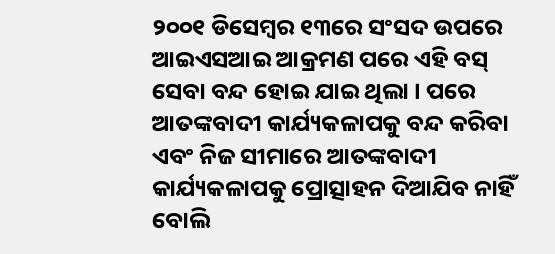୨୦୦୧ ଡିସେମ୍ବର ୧୩ରେ ସଂସଦ ଉପରେ ଆଇଏସଆଇ ଆକ୍ରମଣ ପରେ ଏହି ବସ୍ ସେବା ବନ୍ଦ ହୋଇ ଯାଇ ଥିଲା । ପରେ ଆତଙ୍କବାଦୀ କାର୍ଯ୍ୟକଳାପକୁ ବନ୍ଦ କରିବା ଏବଂ ନିଜ ସୀମାରେ ଆତଙ୍କବାଦୀ କାର୍ଯ୍ୟକଳାପକୁ ପ୍ରୋତ୍ସାହନ ଦିଆଯିବ ନାହିଁ ବୋଲି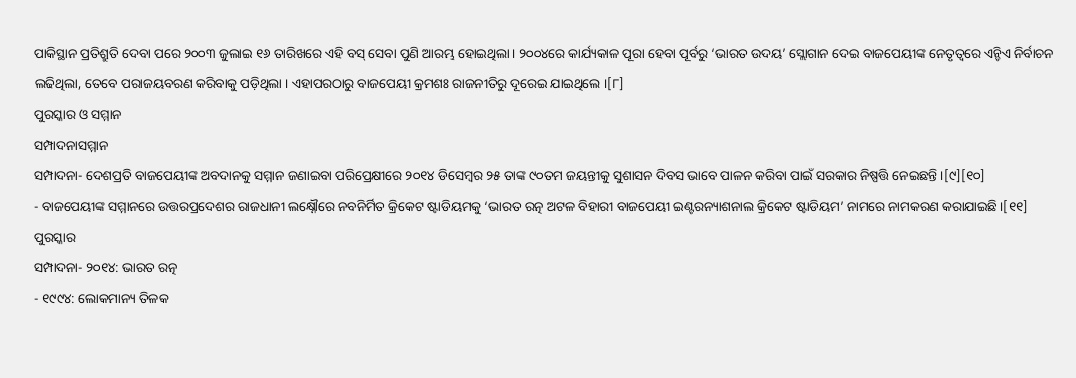ପାକିସ୍ଥାନ ପ୍ରତିଶ୍ରୁତି ଦେବା ପରେ ୨୦୦୩ ଜୁଲାଇ ୧୬ ତାରିଖରେ ଏହି ବସ୍ ସେବା ପୁଣି ଆରମ୍ଭ ହୋଇଥିଲା । ୨୦୦୪ରେ କାର୍ଯ୍ୟକାଳ ପୂରା ହେବା ପୂର୍ବରୁ ‘ଭାରତ ଉଦୟ’ ସ୍ଲୋଗାନ ଦେଇ ବାଜପେୟୀଙ୍କ ନେତୃତ୍ୱରେ ଏନ୍ଡିଏ ନିର୍ବାଚନ ଲଢିଥିଲା, ତେବେ ପରାଜୟବରଣ କରିବାକୁ ପଡ଼ିଥିଲା । ଏହାପରଠାରୁ ବାଜପେୟୀ କ୍ରମଶଃ ରାଜନୀତିରୁ ଦୂରେଇ ଯାଇଥିଲେ ।[୮]
ପୁରସ୍କାର ଓ ସମ୍ମାନ
ସମ୍ପାଦନାସମ୍ମାନ
ସମ୍ପାଦନା- ଦେଶପ୍ରତି ବାଜପେୟୀଙ୍କ ଅବଦାନକୁ ସମ୍ମାନ ଜଣାଇବା ପରିପ୍ରେକ୍ଷୀରେ ୨୦୧୪ ଡିସେମ୍ବର ୨୫ ତାଙ୍କ ୯୦ତମ ଜୟନ୍ତୀକୁ ସୁଶାସନ ଦିବସ ଭାବେ ପାଳନ କରିବା ପାଇଁ ସରକାର ନିଷ୍ପତ୍ତି ନେଇଛନ୍ତି ।[୯][୧୦]
- ବାଜପେୟୀଙ୍କ ସମ୍ମାନରେ ଉତ୍ତରପ୍ରଦେଶର ରାଜଧାନୀ ଲକ୍ଷ୍ନୌରେ ନବନିର୍ମିତ କ୍ରିକେଟ ଷ୍ଟାଡିୟମକୁ ‘ଭାରତ ରତ୍ନ ଅଟଳ ବିହାରୀ ବାଜପେୟୀ ଇଣ୍ଟରନ୍ୟାଶନାଲ କ୍ରିକେଟ ଷ୍ଟାଡିୟମ’ ନାମରେ ନାମକରଣ କରାଯାଇଛି ।[୧୧]
ପୁରସ୍କାର
ସମ୍ପାଦନା- ୨୦୧୪: ଭାରତ ରତ୍ନ
- ୧୯୯୪: ଲୋକମାନ୍ୟ ତିଳକ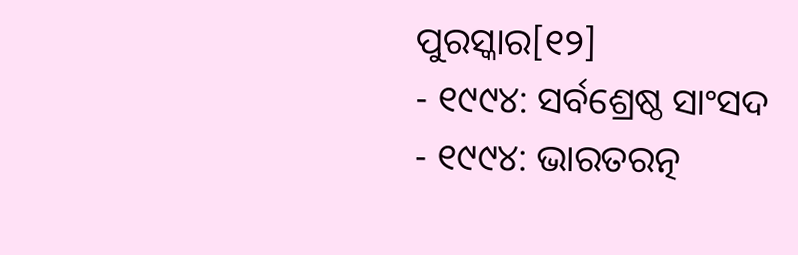ପୁରସ୍କାର[୧୨]
- ୧୯୯୪: ସର୍ବଶ୍ରେଷ୍ଠ ସାଂସଦ
- ୧୯୯୪: ଭାରତରତ୍ନ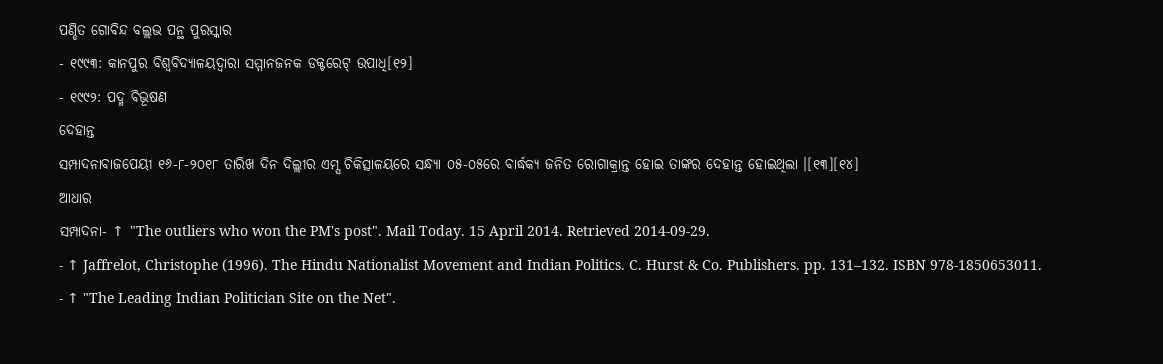ପଣ୍ଡିତ ଗୋବିନ୍ଦ ବଲ୍ଲଭ ପନ୍ଥ ପୁରସ୍କାର
- ୧୯୯୩: କାନପୁର ବିଶ୍ୱବିଦ୍ୟାଳୟଦ୍ୱାରା ସମ୍ମାନଜନକ ଡକ୍ଟରେଟ୍ ଉପାଧି[୧୨]
- ୧୯୯୨: ପଦ୍ମ ବିଭୂଷଣ
ଦେହାନ୍ତ
ସମ୍ପାଦନାବାଜପେୟୀ ୧୬-୮-୨୦୧୮ ତାରିଖ ଦିନ ଦିଲ୍ଲୀର ଏମ୍ସ ଚିକିତ୍ସାଳୟରେ ସନ୍ଧ୍ୟା ୦୫-୦୫ରେ ବାର୍ଦ୍ଧକ୍ୟ ଜନିତ ରୋଗାକ୍ରାନ୍ତ ହୋଇ ତାଙ୍କର ଦେହାନ୍ତ ହୋଇଥିଲା ।[୧୩][୧୪]
ଆଧାର
ସମ୍ପାଦନା- ↑ "The outliers who won the PM's post". Mail Today. 15 April 2014. Retrieved 2014-09-29.
- ↑ Jaffrelot, Christophe (1996). The Hindu Nationalist Movement and Indian Politics. C. Hurst & Co. Publishers. pp. 131–132. ISBN 978-1850653011.
- ↑ "The Leading Indian Politician Site on the Net".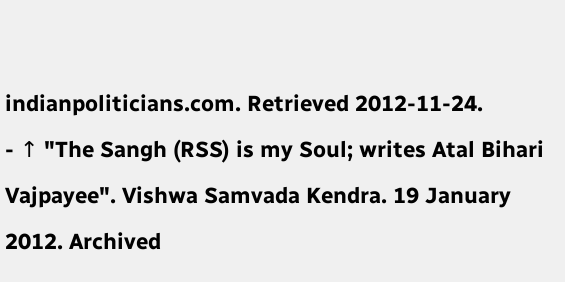indianpoliticians.com. Retrieved 2012-11-24.
- ↑ "The Sangh (RSS) is my Soul; writes Atal Bihari Vajpayee". Vishwa Samvada Kendra. 19 January 2012. Archived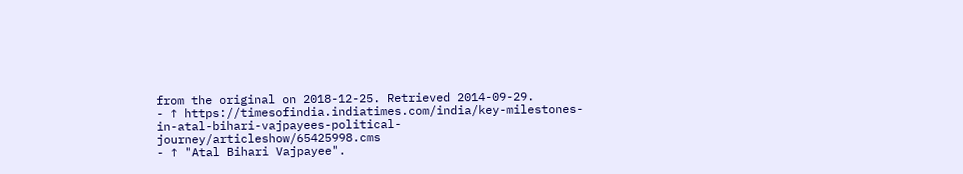from the original on 2018-12-25. Retrieved 2014-09-29.
- ↑ https://timesofindia.indiatimes.com/india/key-milestones-in-atal-bihari-vajpayees-political-journey/articleshow/65425998.cms
- ↑ "Atal Bihari Vajpayee".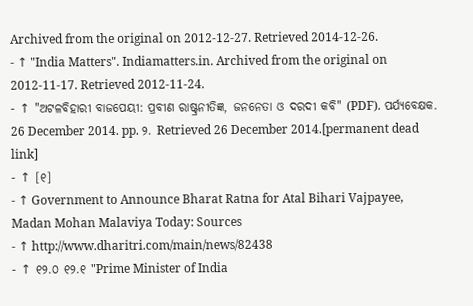Archived from the original on 2012-12-27. Retrieved 2014-12-26.
- ↑ "India Matters". Indiamatters.in. Archived from the original on 2012-11-17. Retrieved 2012-11-24.
- ↑ "ଅଟଳବିହାରୀ ବାଜପେୟୀ: ପ୍ରବୀଣ ରାଷ୍ଟ୍ରନୀତିଜ୍ଞ, ଜନନେତା ଓ ଦରଦୀ କବି" (PDF). ପର୍ଯ୍ୟବେକ୍ଷକ. 26 December 2014. pp. ୨. Retrieved 26 December 2014.[permanent dead link]
- ↑ [୧]
- ↑ Government to Announce Bharat Ratna for Atal Bihari Vajpayee, Madan Mohan Malaviya Today: Sources
- ↑ http://www.dharitri.com/main/news/82438
- ↑ ୧୨.୦ ୧୨.୧ "Prime Minister of India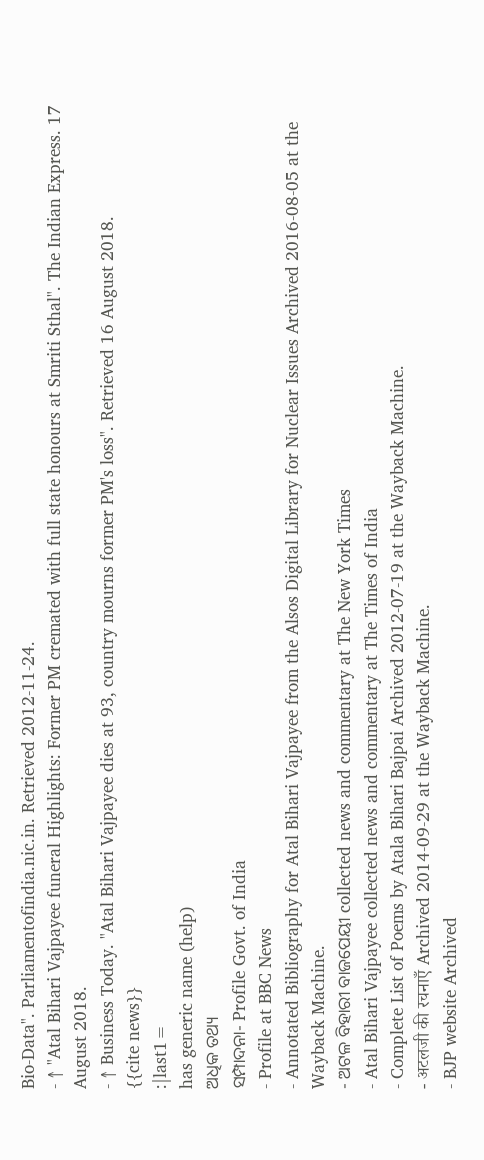Bio-Data". Parliamentofindia.nic.in. Retrieved 2012-11-24.
- ↑ "Atal Bihari Vajpayee funeral Highlights: Former PM cremated with full state honours at Smriti Sthal". The Indian Express. 17 August 2018.
- ↑ Business Today. "Atal Bihari Vajpayee dies at 93, country mourns former PM's loss". Retrieved 16 August 2018.
{{cite news}}
:|last1=
has generic name (help)
ଅଧିକ ତଥ୍ୟ
ସମ୍ପାଦନା- Profile Govt. of India
- Profile at BBC News
- Annotated Bibliography for Atal Bihari Vajpayee from the Alsos Digital Library for Nuclear Issues Archived 2016-08-05 at the Wayback Machine.
- ଅଟଳ ବିହାରୀ ବାଜପେୟୀ collected news and commentary at The New York Times
- Atal Bihari Vajpayee collected news and commentary at The Times of India
- Complete List of Poems by Atala Bihari Bajpai Archived 2012-07-19 at the Wayback Machine.
- अटलजी की रचनाएँ Archived 2014-09-29 at the Wayback Machine.
- BJP website Archived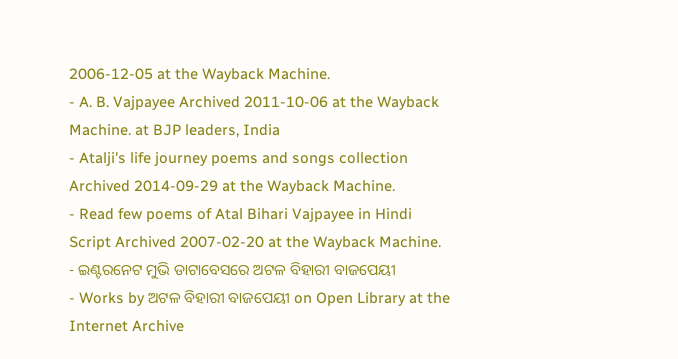2006-12-05 at the Wayback Machine.
- A. B. Vajpayee Archived 2011-10-06 at the Wayback Machine. at BJP leaders, India
- Atalji's life journey poems and songs collection Archived 2014-09-29 at the Wayback Machine.
- Read few poems of Atal Bihari Vajpayee in Hindi Script Archived 2007-02-20 at the Wayback Machine.
- ଇଣ୍ଟରନେଟ ମୁଭି ଡାଟାବେସରେ ଅଟଳ ବିହାରୀ ବାଜପେୟୀ
- Works by ଅଟଳ ବିହାରୀ ବାଜପେୟୀ on Open Library at the Internet Archive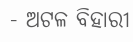- ଅଟଳ ବିହାରୀ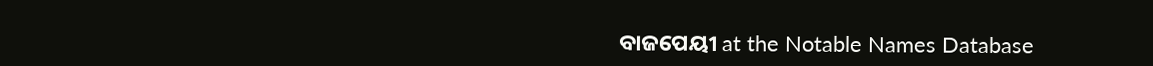ବାଜପେୟୀ at the Notable Names Database